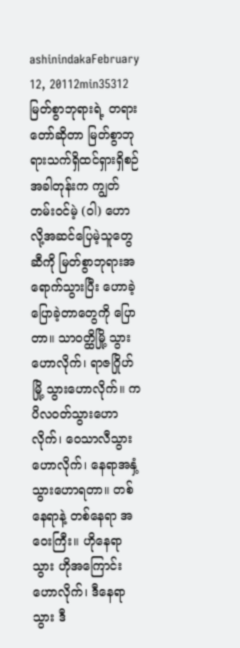ashinindakaFebruary 12, 20112min35312
မြတ်စွာဘုရားရဲ့ တရားတော်ဆိုတာ မြတ်စွာဘုရားသက်ရှိထင်ရှားရှိစဉ်အခါတုန်းက ကျွတ်တမ်းဝင်မဲ့ (ဝါ) ဟောလို့အဆင်ပြေမဲ့သူတွေဆီကို မြတ်စွာဘုရားအရောက်သွားပြီး ဟောခဲ့ ပြောခဲ့တာတွေကို ပြောတာ။ သာဝတ္ထိမြို့ သွားဟောလိုက်၊ ရာဇဂြိုဟ်မြို့ သွားဟောလိုက်။ ကပိလဝတ်သွားဟောလိုက်၊ ဝေသာလီသွားဟောလိုက်၊ နေရာအနှံ့ သွားဟောရတာ။ တစ်နေရာနဲ့ တစ်နေရာ အဝေးကြီး။ ဟိုနေရာသွား ဟိုအကြောင်းဟောလိုက်၊ ဒီနေရာသွား ဒီ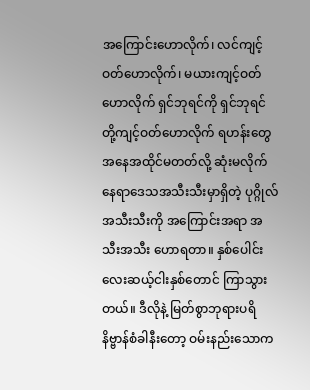အကြောင်းဟောလိုက်၊ လင်ကျင့်ဝတ်ဟောလိုက်၊ မယားကျင့်ဝတ်ဟောလိုက် ရှင်ဘုရင်ကို ရှင်ဘုရင်တို့ကျင့်ဝတ်ဟောလိုက် ရဟန်းတွေ အနေအထိုင်မတတ်လို့ ဆုံးမလိုက် နေရာဒေသအသီးသီးမှာရှိတဲ့ ပုဂ္ဂိုလ်အသီးသီးကို အကြောင်းအရာ အသီးအသီး ဟောရတာ။ နှစ်ပေါင်းလေးဆယ့်ငါးနှစ်တောင် ကြာသွားတယ်။ ဒီလိုနဲ့ မြတ်စွာဘုရားပရိနိဗ္ဗာန်စံခါနီးတော့ ဝမ်းနည်းသောက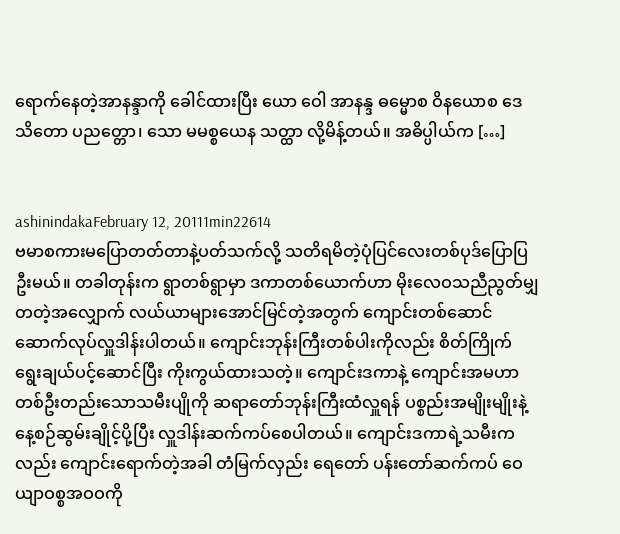ရောက်နေတဲ့အာနန္ဒာကို ခေါင်ထားပြီး ယော ဝေါ အာနန္ဒ ဓမ္မောစ ဝိနယောစ ဒေသိတော ပညတ္တော၊ သော မမစ္စယေန သတ္ထာ လို့မိန့်တယ်။ အဓိပ္ပါယ်က […]


ashinindakaFebruary 12, 20111min22614
ဗမာစကားမပြောတတ်တာနဲ့ပတ်သက်လို့ သတိရမိတဲ့ပုံပြင်လေးတစ်ပုဒ်ပြောပြဦးမယ်။ တခါတုန်းက ရွာတစ်ရွာမှာ ဒကာတစ်ယောက်ဟာ မိုးလေဝသညီညွတ်မျှတတဲ့အလျှောက် လယ်ယာများအောင်မြင်တဲ့အတွက် ကျောင်းတစ်ဆောင် ဆောက်လုပ်လှူဒါန်းပါတယ်။ ကျောင်းဘုန်းကြီးတစ်ပါးကိုလည်း စိတ်ကြိုက်ရွေးချယ်ပင့်ဆောင်ပြီး ကိုးကွယ်ထားသတဲ့။ ကျောင်းဒကာနဲ့ ကျောင်းအမဟာ တစ်ဦးတည်းသောသမီးပျိုကို ဆရာတော်ဘုန်းကြီးထံလှူရန် ပစ္စည်းအမျိုးမျိုးနဲ့ နေ့စဉ်ဆွမ်းချိုင့်ပို့ပြီး လှူဒါန်းဆက်ကပ်စေပါတယ်။ ကျောင်းဒကာရဲ့သမီးကလည်း ကျောင်းရောက်တဲ့အခါ တံမြက်လှည်း ရေတော် ပန်းတော်ဆက်ကပ် ဝေယျာဝစ္စအဝဝကို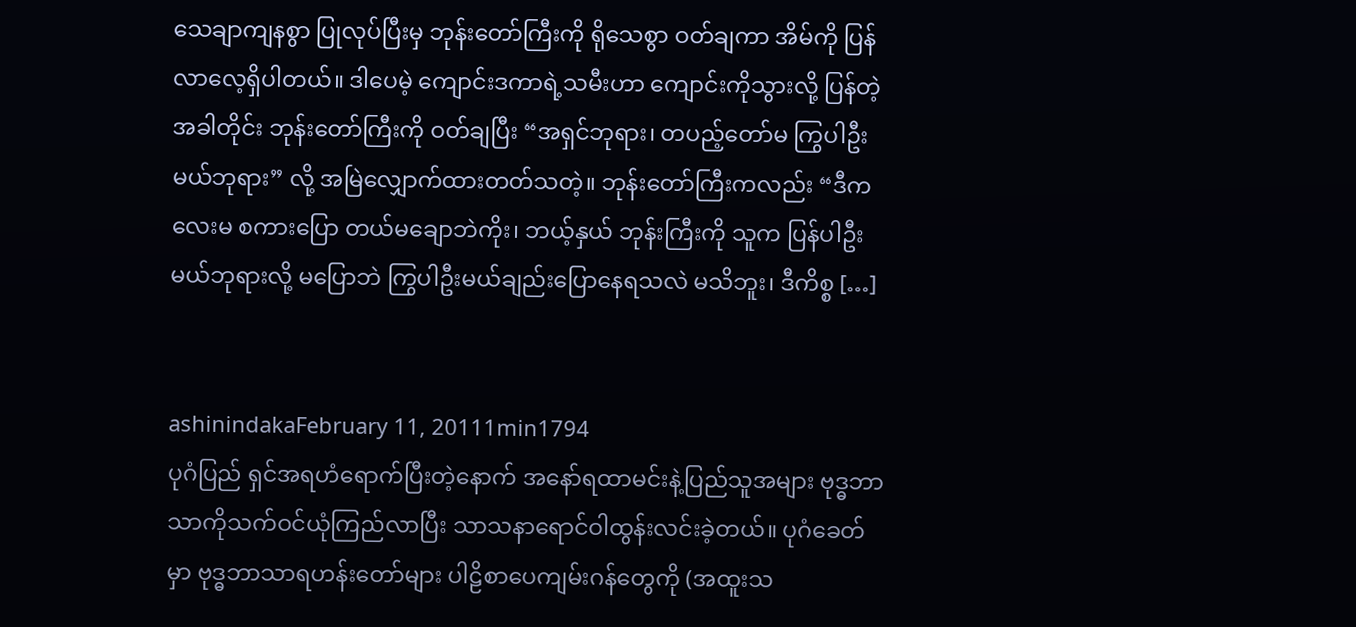သေချာကျနစွာ ပြုလုပ်ပြီးမှ ဘုန်းတော်ကြီးကို ရိုသေစွာ ဝတ်ချကာ အိမ်ကို ပြန်လာလေ့ရှိပါတယ်။ ဒါပေမဲ့ ကျောင်းဒကာရဲ့သမီးဟာ ကျောင်းကိုသွားလို့ ပြန်တဲ့အခါတိုင်း ဘုန်းတော်ကြီးကို ဝတ်ချပြီး “အရှင်ဘုရား၊ တပည့်တော်မ ကြွပါဦးမယ်ဘုရား” လို့ အမြဲလျှောက်ထားတတ်သတဲ့။ ဘုန်းတော်ကြီးကလည်း “ဒီကလေးမ စကားပြော တယ်မချောဘဲကိုး၊ ဘယ့်နှယ် ဘုန်းကြီးကို သူက ပြန်ပါဦးမယ်ဘုရားလို့ မပြောဘဲ ကြွပါဦးမယ်ချည်းပြောနေရသလဲ မသိဘူး၊ ဒီကိစ္စ […]


ashinindakaFebruary 11, 20111min1794
ပုဂံပြည် ရှင်အရဟံရောက်ပြီးတဲ့နောက် အနော်ရထာမင်းနဲ့ပြည်သူအများ ဗုဒ္ဓဘာသာကိုသက်ဝင်ယုံကြည်လာပြီး သာသနာရောင်ဝါထွန်းလင်းခဲ့တယ်။ ပုဂံခေတ်မှာ ဗုဒ္ဓဘာသာရဟန်းတော်များ ပါဠိစာပေကျမ်းဂန်တွေကို (အထူးသ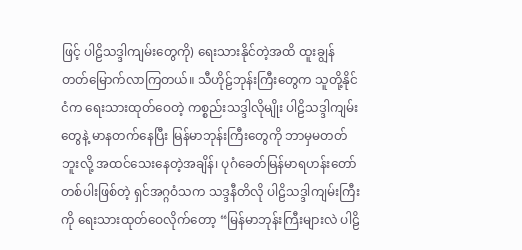ဖြင့် ပါဠိသဒ္ဒါကျမ်းတွေကို) ရေးသားနိုင်တဲ့အထိ ထူးချွန်တတ်မြောက်လာကြတယ်။ သီဟိုဠ်ဘုန်းကြီးတွေက သူတို့နိုင်ငံက ရေးသားထုတ်ဝေတဲ့ ကစ္စည်းသဒ္ဒါလိုမျိုး ပါဠိသဒ္ဒါကျမ်းတွေနဲ့ မာနတက်နေပြီး မြန်မာဘုန်းကြီးတွေကို ဘာမှမတတ်ဘူးလို့ အထင်သေးနေတဲ့အချိန်၊ ပုဂံခေတ်မြန်မာရဟန်းတော်တစ်ပါးဖြစ်တဲ့ ရှင်အဂ္ဂဝံသက သဒ္ဒနီတိလို ပါဠိသဒ္ဒါကျမ်းကြီးကို ရေးသားထုတ်ဝေလိုက်တော့ “မြန်မာဘုန်းကြီးများလဲ ပါဠိ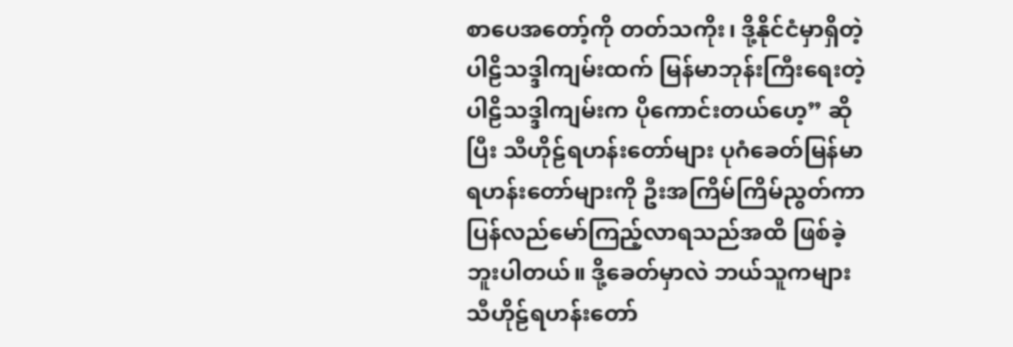စာပေအတော့်ကို တတ်သကိုး၊ ဒို့နိုင်ငံမှာရှိတဲ့ ပါဠိသဒ္ဒါကျမ်းထက် မြန်မာဘုန်းကြီးရေးတဲ့ပါဠိသဒ္ဒါကျမ်းက ပိုကောင်းတယ်ဟေ့” ဆိုပြီး သီဟိုဠ်ရဟန်းတော်များ ပုဂံခေတ်မြန်မာရဟန်းတော်များကို ဦးအကြိမ်ကြိမ်ညွတ်ကာ ပြန်လည်မော်ကြည့်လာရသည်အထိ ဖြစ်ခဲ့ဘူးပါတယ်။ ဒို့ခေတ်မှာလဲ ဘယ်သူကများ သီဟိုဠ်ရဟန်းတော်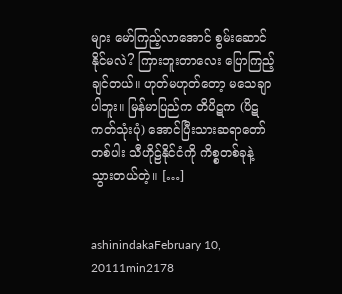များ မော်ကြည့်လာအောင် စွမ်းဆောင်နိုင်မလဲ? ကြားဘူးတာလေး ပြောကြည့်ချင်တယ်။ ဟုတ်မဟုတ်တော့ မသေချာပါဘူး။ မြန်မာပြည်က တိပိဋက (ပိဋကတ်သုံးပုံ) အောင်ပြီးသားဆရာတော်တစ်ပါး သီဟိုဠ်နိုင်ငံကို ကိစ္စတစ်ခုနဲ့ သွားတယ်တဲ့။ […]


ashinindakaFebruary 10, 20111min2178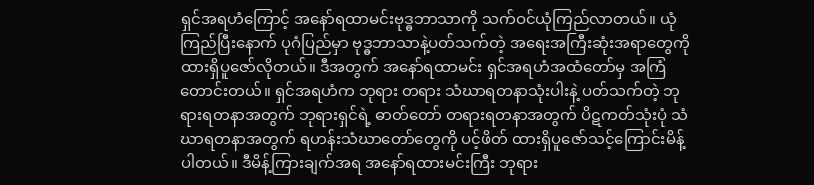ရှင်အရဟံကြောင့် အနော်ရထာမင်းဗုဒ္ဓဘာသာကို သက်ဝင်ယုံကြည်လာတယ်။ ယုံကြည်ပြီးနောက် ပုဂံပြည်မှာ ဗုဒ္ဓဘာသာနဲ့ပတ်သက်တဲ့ အရေးအကြီးဆုံးအရာတွေကို ထားရှိပူဇော်လိုတယ်။ ဒီအတွက် အနော်ရထာမင်း ရှင်အရဟံအထံတော်မှ အကြံတောင်းတယ်။ ရှင်အရဟံက ဘုရား တရား သံဃာရတနာသုံးပါးနဲ့ ပတ်သက်တဲ့ ဘုရားရတနာအတွက် ဘုရားရှင်ရဲ့ ဓာတ်တော် တရားရတနာအတွက် ပိဋကတ်သုံးပုံ သံဃာရတနာအတွက် ရဟန်းသံဃာတော်တွေကို ပင့်ဖိတ် ထားရှိပူဇော်သင့်ကြောင်းမိန့်ပါတယ်။ ဒီမိန့်ကြားချက်အရ အနော်ရထားမင်းကြီး ဘုရား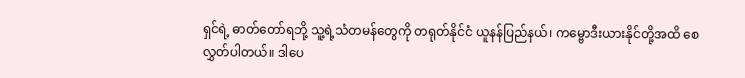ရှင်ရဲ့ ဓာတ်တော်ရဘို့ သူ့ရဲ့သံတမန်တွေကို တရုတ်နိုင်ငံ ယူနန်ပြည်နယ်၊ ကမ္ဗောဒီးယားနိုင်တို့အထိ စေလွှတ်ပါတယ်။ ဒါပေ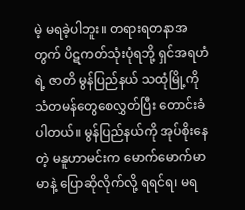မဲ့ မရခဲ့ပါဘူး။ တရားရတနာအတွက် ပိဋကတ်သုံးပုံရဘို့ ရှင်အရဟံရဲ့ ဇာတိ မွန်ပြည်နယ် သထုံမြို့ကို သံတမန်တွေစေလွှတ်ပြီး တောင်းခံပါတယ်။ မွန်ပြည်နယ်ကို အုပ်စိုးနေတဲ့ မနူဟာမင်းက မောက်မောက်မာမာနဲ့ ပြောဆိုလိုက်လို့ ရရင်ရ၊ မရ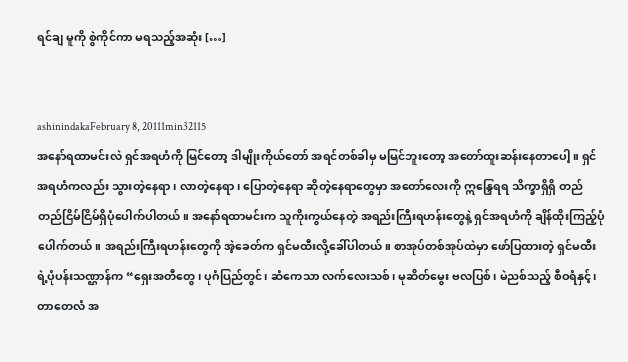ရင်ချ မူကို စွဲကိုင်ကာ မရသည့်အဆုံး […]


ashinindakaFebruary 8, 20111min32115
အနော်ရထာမင်းလဲ ရှင်အရဟံကို မြင်တော့ ဒါမျိုးကိုယ်တော် အရင်တစ်ခါမှ မမြင်ဘူးတော့ အတော်ထူးဆန်းနေတာပေါ့။ ရှင်အရဟံကလည်း သွားတဲ့နေရာ၊ လာတဲ့နေရာ၊ ပြောတဲ့နေရာ ဆိုတဲ့နေရာတွေမှာ အတော်လေးကို ဣန္ဒြေရရ သိက္ခာရှိရှိ တည်တည်ငြိမ်ငြိမ်ရှိပုံပေါက်ပါတယ်။ အနော်ရထာမင်းက သူကိုးကွယ်နေတဲ့ အရည်းကြီးရဟန်းတွေနဲ့ ရှင်အရဟံကို ချိန်ထိုးကြည့်ပုံပေါက်တယ်။ အရည်းကြီးရဟန်းတွေကို အဲ့ခေတ်က ရှင်မထီးလို့ခေါ်ပါတယ်။ စာအုပ်တစ်အုပ်ထဲမှာ ဖော်ပြထားတဲ့ ရှင်မထီးရဲ့ပုံပန်းသဏ္ဌာန်က “ရှေးအတီတွေ၊ ပုဂံပြည်တွင်၊ ဆံကေသာ လက်လေးသစ်၊ မုဆိတ်မွေး ဗလပြစ်၊ မဲညစ်သည့် စီဝရံနှင့်၊ တာတေလံ အ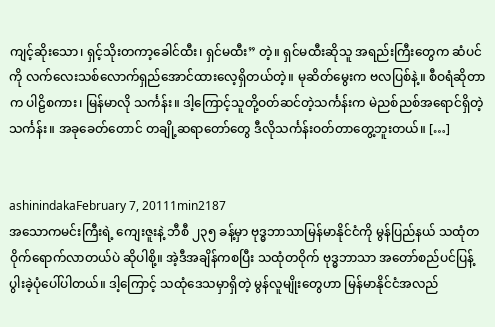ကျင့်ဆိုးသော၊ ရှင့်သိုးတကာ့ခေါင်ထီး၊ ရှင်မထီး” တဲ့။ ရှင်မထီးဆိုသူ အရည်းကြီးတွေက ဆံပင်ကို လက်လေးသစ်လောက်ရှည်အောင်ထားလေ့ရှိတယ်တဲ့။ မုဆိတ်မွေးက ဗလပြစ်နဲ့။ စီဝရံဆိုတာက ပါဠိစကား၊ မြန်မာလို သင်္ကန်း။ ဒါ့ကြောင့်သူတို့ဝတ်ဆင်တဲ့သင်္ကန်းက မဲညစ်ညစ်အရောင်ရှိတဲ့သင်္ကန်း။ အခုခေတ်တောင် တချို့ဆရာတော်တွေ ဒီလိုသင်္ကန်းဝတ်တာတွေ့ဘူးတယ်။ […]


ashinindakaFebruary 7, 20111min2187
အသောကမင်းကြီးရဲ့ ကျေးဇူးနဲ့ ဘီစီ ၂၃၅ ခန့်မှာ ဗုဒ္ဓဘာသာမြန်မာနိုင်ငံကို မွန်ပြည်နယ် သထုံတဝိုက်ရောက်လာတယ်ပဲ ဆိုပါစို့။ အဲ့ဒီအချိန်ကစပြီး သထုံတဝိုက် ဗုဒ္ဓဘာသာ အတော်စည်ပင်ပြန့်ပွါးခဲ့ပုံပေါ်ပါတယ်။ ဒါ့ကြောင့် သထုံဒေသမှာရှိတဲ့ မွန်လူမျိုးတွေဟာ မြန်မာနိုင်ငံအလည်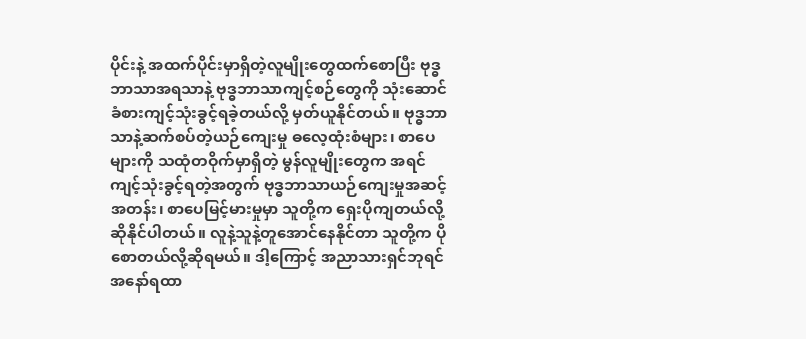ပိုင်းနဲ့ အထက်ပိုင်းမှာရှိတဲ့လူမျိုးတွေထက်စောပြီး ဗုဒ္ဓဘာသာအရသာနဲ့ ဗုဒ္ဓဘာသာကျင့်စဉ်တွေကို သုံးဆောင်ခံစားကျင့်သုံးခွင့်ရခဲ့တယ်လို့ မှတ်ယူနိုင်တယ်။ ဗုဒ္ဓဘာသာနဲ့ဆက်စပ်တဲ့ယဉ်ကျေးမှု ဓလေ့ထုံးစံများ၊ စာပေများကို သထုံတဝိုက်မှာရှိတဲ့ မွန်လူမျိုးတွေက အရင်ကျင့်သုံးခွင့်ရတဲ့အတွက် ဗုဒ္ဓဘာသာယဉ်ကျေးမှုအဆင့်အတန်း၊ စာပေမြင့်မားမှုမှာ သူတို့က ရှေးပိုကျတယ်လို့ ဆိုနိုင်ပါတယ်။ လူနဲ့သူနဲ့တူအောင်နေနိုင်တာ သူတို့က ပိုစောတယ်လို့ဆိုရမယ်။ ဒါ့ကြောင့် အညာသားရှင်ဘုရင် အနော်ရထာ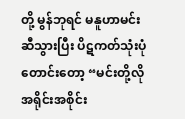တို့ မွန်ဘုရင် မနူဟာမင်းဆီသွားပြီး ပိဋကတ်သုံးပုံတောင်းတော့ “မင်းတို့လိုအရိုင်းအစိုင်း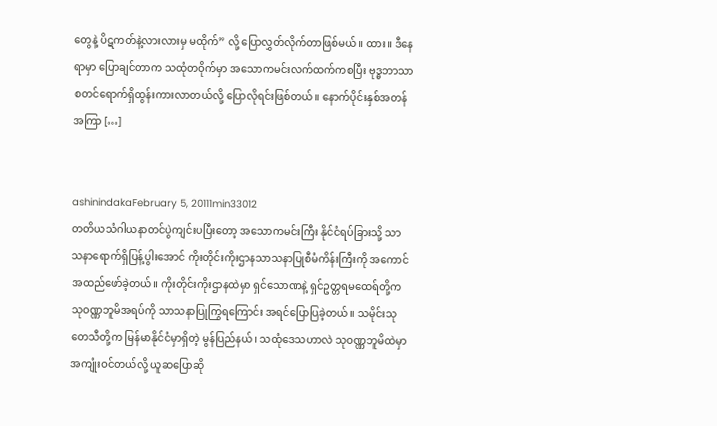တွေနဲ့ ပိဋကတ်နဲ့လားလားမှ မထိုက်” လို့ ပြောလွှတ်လိုက်တာဖြစ်မယ်။ ထား။ ဒီနေရာမှာ ပြောချင်တာက သထုံတဝိုက်မှာ အသောကမင်းလက်ထက်ကစပြီး ဗုဒ္ဓဘာသာစတင်ရောက်ရှိထွန်းကားလာတယ်လို့ ပြောလိုရင်းဖြစ်တယ်။ နောက်ပိုင်းနှစ်အတန်အကြာ […]


ashinindakaFebruary 5, 20111min33012
တတိယသံဂါယနာတင်ပွဲကျင်းပပြီးတော့ အသောကမင်းကြီး နိုင်ငံရပ်ခြားသို့ သာသနာရောက်ရှိပြန့်ပွါးအောင် ကိုးတိုင်းကိုးဌာနသာသနာပြုစီမံကိန်းကြီးကို အကောင်အထည်ဖော်ခဲ့တယ်။ ကိုးတိုင်းကိုးဌာနထဲမှာ ရှင်သောဏနဲ့ ရှင်ဥတ္တရမထေရ်တို့က သုဝဏ္ဏဘူမိအရပ်ကို သာသနာပြုကြွရကြောင်း အရင်ပြောပြခဲ့တယ်။ သမိုင်းသုတေသီတို့က မြန်မာနိုင်ငံမှာရှိတဲ့ မွန်ပြည်နယ်၊ သထုံဒေသဟာလဲ သုဝဏ္ဏဘူမိထဲမှာ အကျုံးဝင်တယ်လို့ ယူဆပြောဆို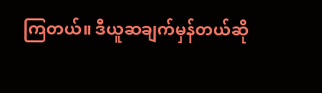ကြတယ်။ ဒီယူဆချက်မှန်တယ်ဆို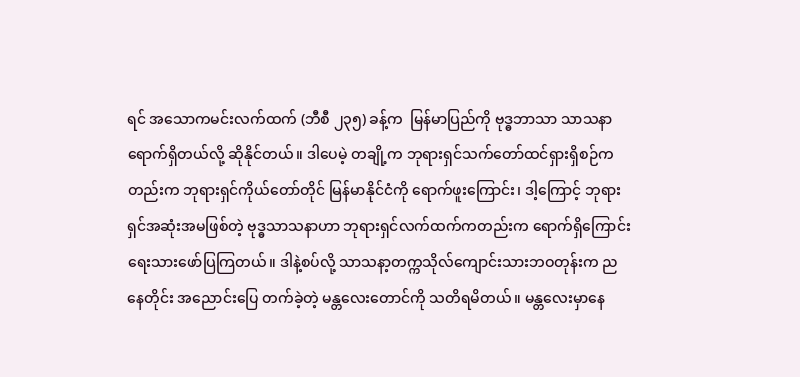ရင် အသောကမင်းလက်ထက် (ဘီစီ ၂၃၅) ခန့်က  မြန်မာပြည်ကို ဗုဒ္ဓဘာသာ သာသနာရောက်ရှိတယ်လို့ ဆိုနိုင်တယ်။ ဒါပေမဲ့ တချို့က ဘုရားရှင်သက်တော်ထင်ရှားရှိစဉ်ကတည်းက ဘုရားရှင်ကိုယ်တော်တိုင် မြန်မာနိုင်ငံကို ရောက်ဖူးကြောင်း၊ ဒါ့ကြောင့် ဘုရားရှင်အဆုံးအမဖြစ်တဲ့ ဗုဒ္ဓသာသနာဟာ ဘုရားရှင်လက်ထက်ကတည်းက ရောက်ရှိကြောင်း ရေးသားဖော်ပြကြတယ်။ ဒါနဲ့စပ်လို့ သာသနာ့တက္ကသိုလ်ကျောင်းသားဘဝတုန်းက ညနေတိုင်း အညောင်းပြေ တက်ခဲ့တဲ့ မန္တလေးတောင်ကို သတိရမိတယ်။ မန္တလေးမှာနေ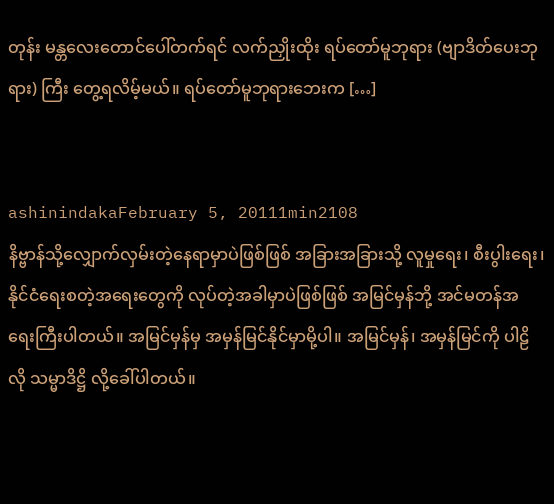တုန်း မန္တလေးတောင်ပေါ်တက်ရင် လက်ညှိုးထိုး ရပ်တော်မူဘုရား (ဗျာဒိတ်ပေးဘုရား) ကြီး တွေ့ရလိမ့်မယ်။ ရပ်တော်မူဘုရားဘေးက […]


ashinindakaFebruary 5, 20111min2108
နိဗ္ဗာန်သို့လျှောက်လှမ်းတဲ့နေရာမှာပဲဖြစ်ဖြစ် အခြားအခြားသို့ လူမှုရေး၊ စီးပွါးရေး၊ နိုင်ငံရေးစတဲ့အရေးတွေကို လုပ်တဲ့အခါမှာပဲဖြစ်ဖြစ် အမြင်မှန်ဘို့ အင်မတန်အရေးကြီးပါတယ်။ အမြင်မှန်မှ အမှန်မြင်နိုင်မှာမို့ပါ။ အမြင်မှန်၊ အမှန်မြင်ကို ပါဠိလို သမ္မာဒိဋ္ဌိ လို့ခေါ်ပါတယ်။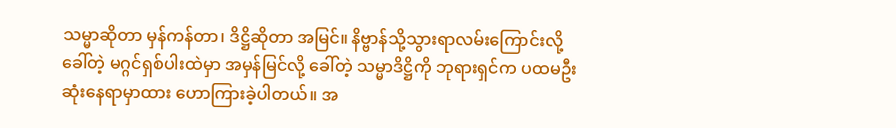သမ္မာဆိုတာ မှန်ကန်တာ၊ ဒိဋ္ဌိဆိုတာ အမြင်။ နိဗ္ဗာန်သို့သွားရာလမ်းကြောင်းလို့ခေါ်တဲ့ မဂ္ဂင်ရှစ်ပါးထဲမှာ အမှန်မြင်လို့ ခေါ်တဲ့ သမ္မာဒိဋ္ဌိကို ဘုရားရှင်က ပထမဦးဆုံးနေရာမှာထား ဟောကြားခဲ့ပါတယ်။ အ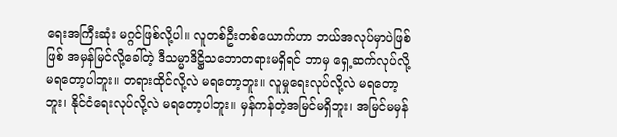ရေးအကြီးဆုံး မဂ္ဂင်ဖြစ်လို့ပါ။ လူတစ်ဦးတစ်ယောက်ဟာ ဘယ်အလုပ်မှာပဲဖြစ်ဖြစ် အမှန်မြင်လို့ခေါ်တဲ့ ဒီသမ္မာဒိဋ္ဌိသဘောတရားမရှိရင် ဘာမှ ရှေ့ဆက်လုပ်လို့မရတော့ပါဘူး။ တရားထိုင်လို့လဲ မရတော့ဘူး။ လူမှုရေးလုပ်လို့လဲ မရတော့ဘူး၊ နိုင်ငံရေးလုပ်လို့လဲ မရတော့ပါဘူး။ မှန်ကန်တဲ့အမြင်မရှိဘူး၊ အမြင်မမှန်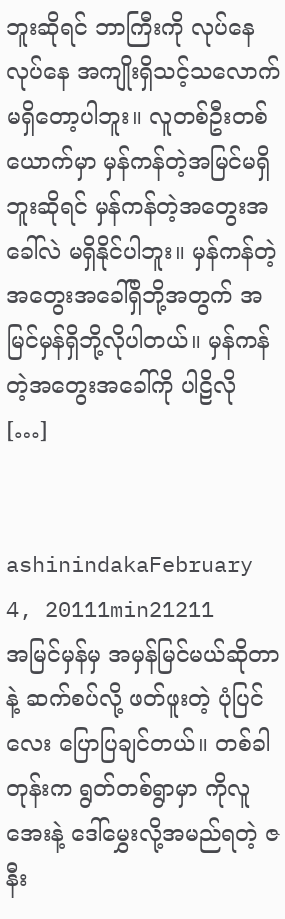ဘူးဆိုရင် ဘာကြီးကို လုပ်နေလုပ်နေ အကျိုးရှိသင့်သလောက် မရှိတော့ပါဘူး။ လူတစ်ဦးတစ်ယောက်မှာ မှန်ကန်တဲ့အမြင်မရှိဘူးဆိုရင် မှန်ကန်တဲ့အတွေးအခေါ်လဲ မရှိနိုင်ပါဘူး။ မှန်ကန်တဲ့အတွေးအခေါ်ရှိဘို့အတွက် အမြင်မှန်ရှိဘို့လိုပါတယ်။ မှန်ကန်တဲ့အတွေးအခေါ်ကို ပါဠိလို […]


ashinindakaFebruary 4, 20111min21211
အမြင်မှန်မှ အမှန်မြင်မယ်ဆိုတာနဲ့ ဆက်စပ်လို့ ဖတ်ဖူးတဲ့ ပုံပြင်လေး ပြောပြချင်တယ်။ တစ်ခါတုန်းက ရွတ်တစ်ရွာမှာ ကိုလူအေးနဲ့ ဒေါ်မွှေးလို့အမည်ရတဲ့ ဇနီး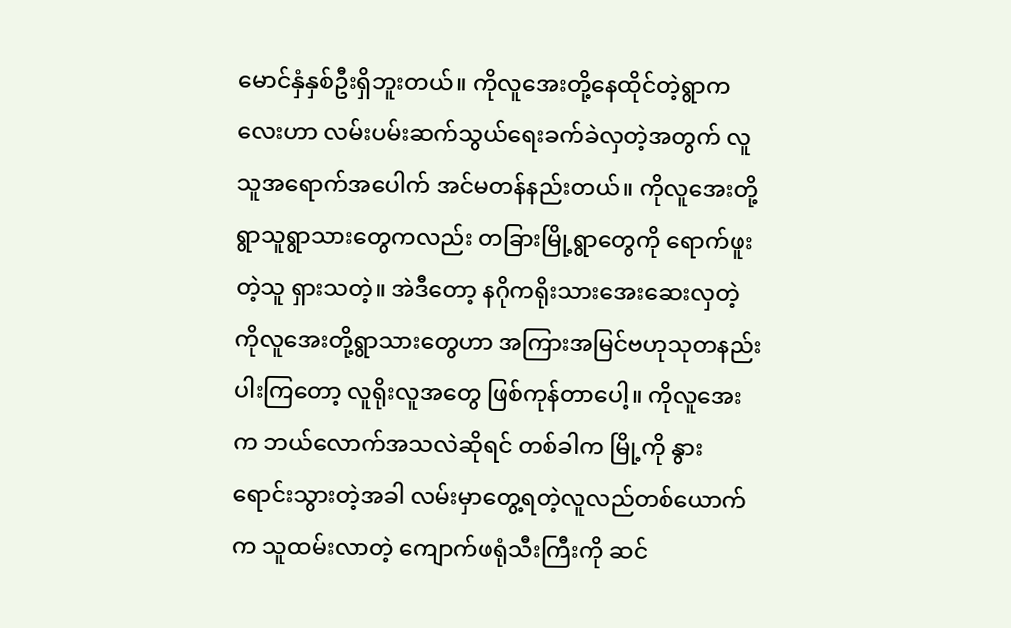မောင်နှံနှစ်ဦးရှိဘူးတယ်။ ကိုလူအေးတို့နေထိုင်တဲ့ရွာကလေးဟာ လမ်းပမ်းဆက်သွယ်ရေးခက်ခဲလှတဲ့အတွက် လူသူအရောက်အပေါက် အင်မတန်နည်းတယ်။ ကိုလူအေးတို့ရွာသူရွာသားတွေကလည်း တခြားမြို့ရွာတွေကို ရောက်ဖူးတဲ့သူ ရှားသတဲ့။ အဲဒီတော့ နဂိုကရိုးသားအေးဆေးလှတဲ့ ကိုလူအေးတို့ရွာသားတွေဟာ အကြားအမြင်ဗဟုသုတနည်းပါးကြတော့ လူရိုးလူအတွေ ဖြစ်ကုန်တာပေါ့။ ကိုလူအေးက ဘယ်လောက်အသလဲဆိုရင် တစ်ခါက မြို့ကို နွားရောင်းသွားတဲ့အခါ လမ်းမှာတွေ့ရတဲ့လူလည်တစ်ယောက်က သူထမ်းလာတဲ့ ကျောက်ဖရုံသီးကြီးကို ဆင်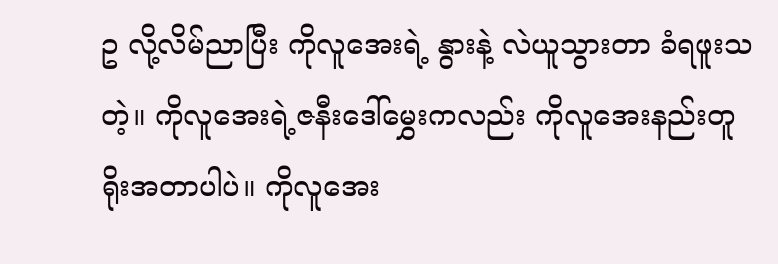ဥ လို့လိမ်ညာပြီး ကိုလူအေးရဲ့ နွားနဲ့ လဲယူသွားတာ ခံရဖူးသတဲ့။ ကိုလူအေးရဲ့ဇနီးဒေါ်မွှေးကလည်း ကိုလူအေးနည်းတူ ရိုးအတာပါပဲ။ ကိုလူအေး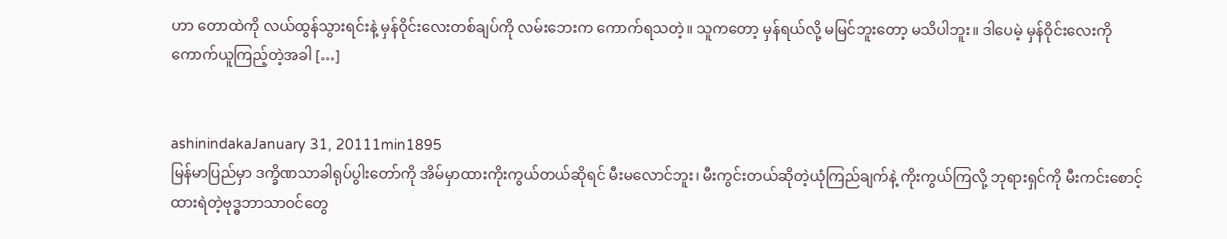ဟာ တောထဲကို လယ်ထွန်သွားရင်းနဲ့ မှန်ဝိုင်းလေးတစ်ချပ်ကို လမ်းဘေးက ကောက်ရသတဲ့။ သူကတော့ မှန်ရယ်လို့ မမြင်ဘူးတော့ မသိပါဘူး။ ဒါပေမဲ့ မှန်ဝိုင်းလေးကို ကောက်ယူကြည့်တဲ့အခါ […]


ashinindakaJanuary 31, 20111min1895
မြန်မာပြည်မှာ ဒက္ခိဏသာခါရုပ်ပွါးတော်ကို အိမ်မှာထားကိုးကွယ်တယ်ဆိုရင် မီးမလောင်ဘူး၊ မီးကွင်းတယ်ဆိုတဲ့ယုံကြည်ချက်နဲ့ ကိုးကွယ်ကြလို့ ဘုရားရှင်ကို မီးကင်းစောင့်ထားရဲတဲ့ဗုဒ္ဓဘာသာဝင်တွေ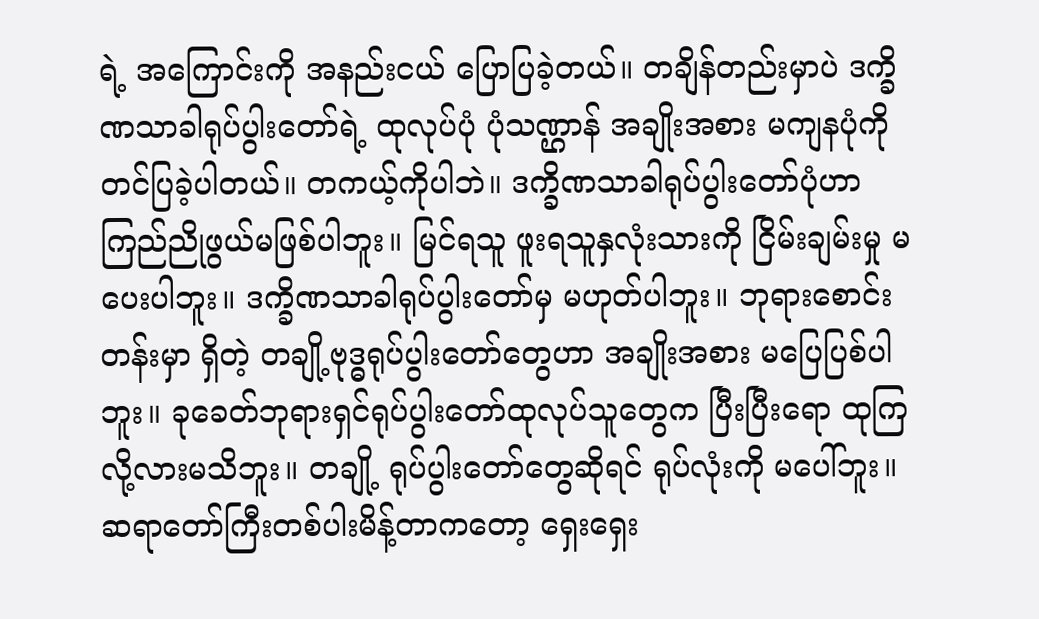ရဲ့ အကြောင်းကို အနည်းငယ် ပြောပြခဲ့တယ်။ တချိန်တည်းမှာပဲ ဒက္ခိဏသာခါရုပ်ပွါးတော်ရဲ့ ထုလုပ်ပုံ ပုံသဏ္ဌာန် အချိုးအစား မကျနပုံကို တင်ပြခဲ့ပါတယ်။ တကယ့်ကိုပါဘဲ။ ဒက္ခိဏသာခါရုပ်ပွါးတော်ပုံဟာ ကြည်ညိုဖွယ်မဖြစ်ပါဘူး။ မြင်ရသူ ဖူးရသူနှလုံးသားကို ငြိမ်းချမ်းမှု မပေးပါဘူး။ ဒက္ခိဏသာခါရုပ်ပွါးတော်မှ မဟုတ်ပါဘူး။ ဘုရားစောင်းတန်းမှာ ရှိတဲ့ တချို့ဗုဒ္ဓရုပ်ပွါးတော်တွေဟာ အချိုးအစား မပြေပြစ်ပါဘူး။ ခုခေတ်ဘုရားရှင်ရုပ်ပွါးတော်ထုလုပ်သူတွေက ပြီးပြီးရော ထုကြလို့လားမသိဘူး။ တချို့ ရုပ်ပွါးတော်တွေဆိုရင် ရုပ်လုံးကို မပေါ်ဘူး။ ဆရာတော်ကြီးတစ်ပါးမိန့်တာကတော့ ရှေးရှေး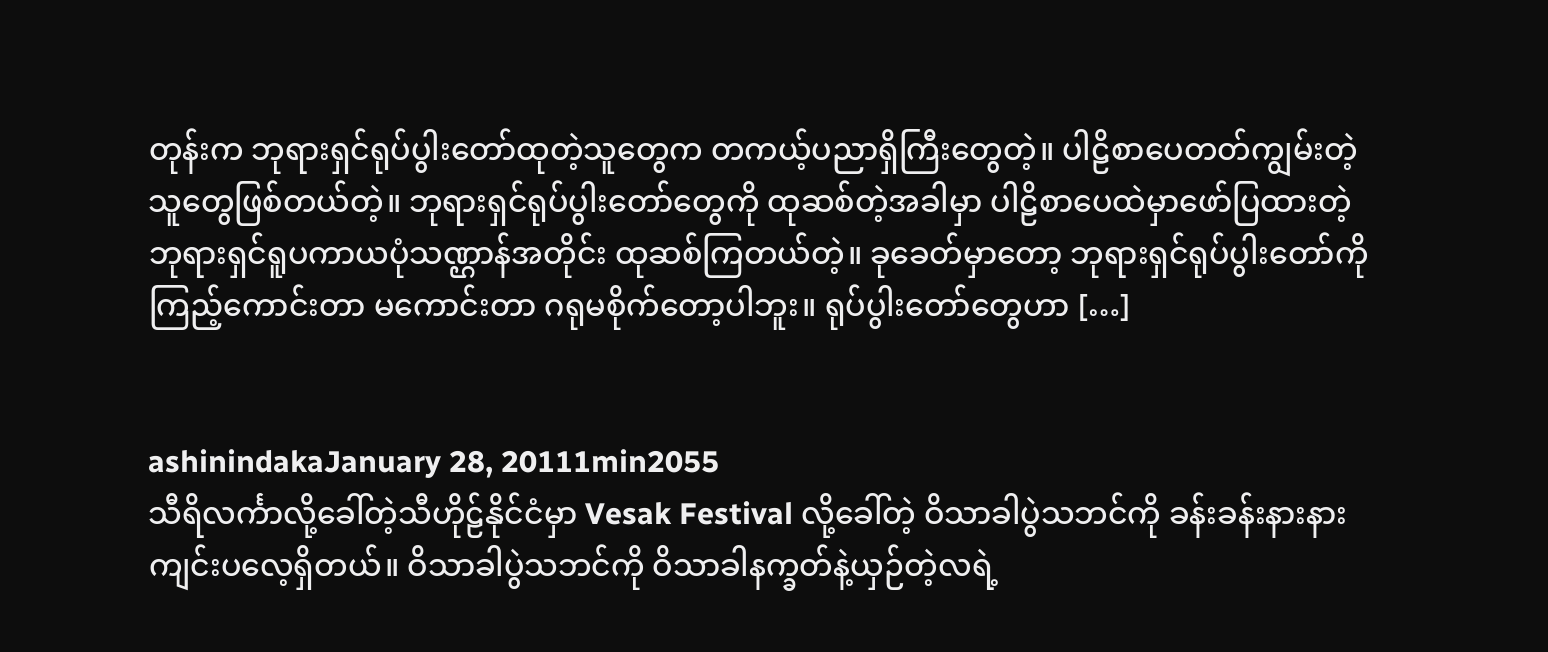တုန်းက ဘုရားရှင်ရုပ်ပွါးတော်ထုတဲ့သူတွေက တကယ့်ပညာရှိကြီးတွေတဲ့။ ပါဠိစာပေတတ်ကျွမ်းတဲ့သူတွေဖြစ်တယ်တဲ့။ ဘုရားရှင်ရုပ်ပွါးတော်တွေကို ထုဆစ်တဲ့အခါမှာ ပါဠိစာပေထဲမှာဖော်ပြထားတဲ့ ဘုရားရှင်ရူပကာယပုံသဏ္ဌာန်အတိုင်း ထုဆစ်ကြတယ်တဲ့။ ခုခေတ်မှာတော့ ဘုရားရှင်ရုပ်ပွါးတော်ကို ကြည့်ကောင်းတာ မကောင်းတာ ဂရုမစိုက်တော့ပါဘူး။ ရုပ်ပွါးတော်တွေဟာ […]


ashinindakaJanuary 28, 20111min2055
သီရိလင်္ကာလို့ခေါ်တဲ့သီဟိုဠ်နိုင်ငံမှာ Vesak Festival လို့ခေါ်တဲ့ ဝိသာခါပွဲသဘင်ကို ခန်းခန်းနားနားကျင်းပလေ့ရှိတယ်။ ဝိသာခါပွဲသဘင်ကို ဝိသာခါနက္ခတ်နဲ့ယှဉ်တဲ့လရဲ့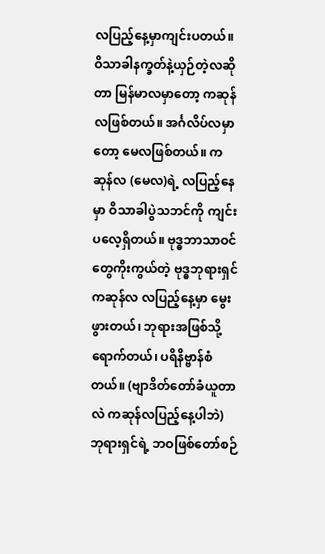လပြည့်နေ့မှာကျင်းပတယ်။ ဝိသာခါနက္ခတ်နဲ့ယှဉ်တဲ့လဆိုတာ မြန်မာလမှာတော့ ကဆုန်လဖြစ်တယ်။ အင်္ဂလိပ်လမှာတော့ မေလဖြစ်တယ်။ ကဆုန်လ (မေလ)ရဲ့ လပြည့်နေမှာ ဝိသာခါပွဲသဘင်ကို ကျင်းပလေ့ရှိတယ်။ ဗုဒ္ဓဘာသာဝင်တွေကိုးကွယ်တဲ့ ဗုဒ္ဓဘုရားရှင် ကဆုန်လ လပြည့်နေ့မှာ မွေးဖွားတယ်၊ ဘုရားအဖြစ်သို့ ရောက်တယ်၊ ပရိနိဗ္ဗာန်စံတယ်။ (ဗျာဒိတ်တော်ခံယူတာလဲ ကဆုန်လပြည့်နေ့ပါဘဲ) ဘုရားရှင်ရဲ့ ဘဝဖြစ်တော်စဉ်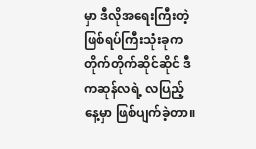မှာ ဒီလိုအရေးကြီးတဲ့ ဖြစ်ရပ်ကြီးသုံးခုက တိုက်တိုက်ဆိုင်ဆိုင် ဒီကဆုန်လရဲ့ လပြည့်နေ့မှာ ဖြစ်ပျက်ခဲ့တာ။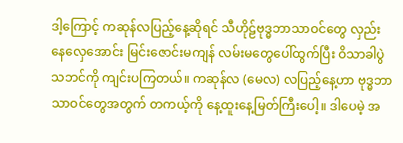ဒါ့ကြောင့် ကဆုန်လပြည့်နေ့ဆိုရင် သီဟိုဠ်ဗုဒ္ဓဘာသာဝင်တွေ လှည်းနေလှေအောင်း မြင်းဇောင်းမကျန် လမ်းမတွေပေါ်ထွက်ပြီး ဝိသာခါပွဲသဘင်ကို ကျင်းပကြတယ်။ ကဆုန်လ (မေလ) လပြည့်နေ့ဟာ ဗုဒ္ဓဘာသာဝင်တွေအတွက် တကယ့်ကို နေ့ထူးနေ့မြတ်ကြီးပေါ့။ ဒါပေမဲ့ အ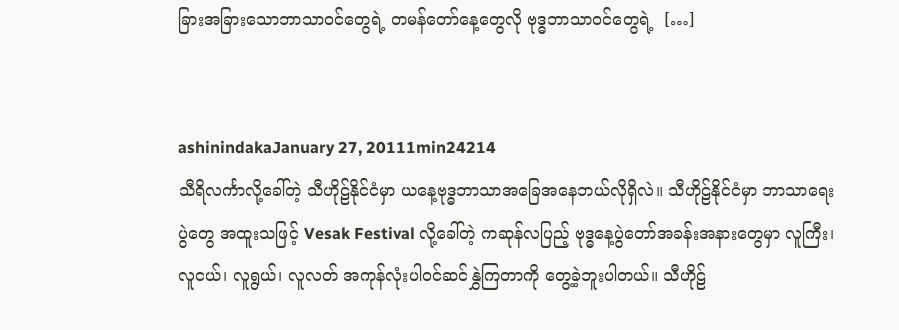ခြားအခြားသောဘာသာဝင်တွေရဲ့ တမန်တော်နေ့တွေလို ဗုဒ္ဓဘာသာဝင်တွေရဲ့  […]


ashinindakaJanuary 27, 20111min24214
သီရိလင်္ကာလို့ခေါ်တဲ့ သီဟိုဠ်နိုင်ငံမှာ ယနေ့ဗုဒ္ဓဘာသာအခြေအနေဘယ်လိုရှိလဲ။ သီဟိုဠ်နိုင်ငံမှာ ဘာသာရေးပွဲတွေ အထူးသဖြင့် Vesak Festival လို့ခေါ်တဲ့ ကဆုန်လပြည့် ဗုဒ္ဓနေ့ပွဲတော်အခန်းအနားတွေမှာ လူကြီး၊ လူငယ်၊ လူရွယ်၊ လူလတ် အကုန်လုံးပါဝင်ဆင်နွှဲကြတာကို တွေ့ခဲ့ဘူးပါတယ်။ သီဟိုဠ်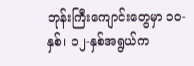ဘုန်းကြီးကျောင်းတွေမှာ ၁၀-နှစ်၊ ၁၂-နှစ်အရွယ်က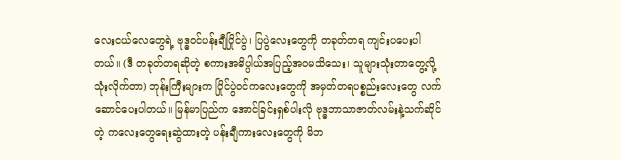လေးငယ်လေတွေရဲ့ ဗုဒ္ဓဝင်ပန်းချီပြိုင်ပွဲ၊ ပြပွဲလေးတွေကို တခုတ်တရ ကျင်းပပေးပါတယ်။ (ဒီ တခုတ်တရဆိုတဲ့ စကားအဓိပ္ပါယ်အပြည့်အဝမသိသေး၊ သူများသုံးတာတွေ့လို့ သုံးလိုက်တာ) ဘုန်းကြီးများက ပြိုင်ပွဲဝင်ကလေးတွေကို အမှတ်တရပစ္စည်းလေးတွေ လက်ဆောင်ပေးပါတယ်။ မြန်မာပြည်က အောင်ခြင်းရှစ်ပါးလို ဗုဒ္ဓဘာသာဇာတ်လမ်းနဲ့သက်ဆိုင်တဲ့ ကလေးတွေရေးဆွဲထားတဲ့ ပန်းချီကားလေးတွေကို မိဘ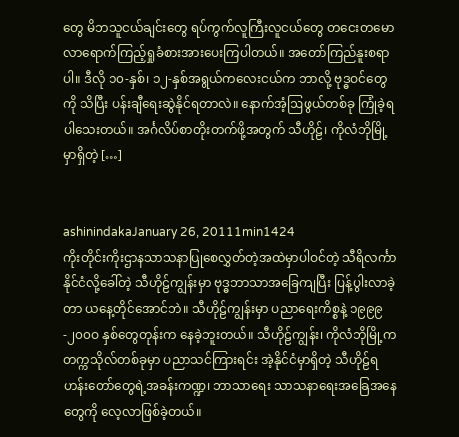တွေ မိဘသူငယ်ချင်းတွေ ရပ်ကွက်လူကြီးလူငယ်တွေ တငေးတမောလာရောက်ကြည့်ရှုခံစားအားပေးကြပါတယ်။ အတော်ကြည်နူးစရာပါ။ ဒီလို ၁၀-နှစ်၊ ၁၂-နှစ်အရွယ်ကလေးငယ်က ဘာလို့ ဗုဒ္ဓဝင်တွေကို သိပြီး ပန်းချီရေးဆွဲနိုင်ရတာလဲ။ နောက်အံ့ဩဖွယ်တစ်ခု ကြုံခဲ့ရပါသေးတယ်။ အင်္ဂလိပ်စာတိုးတက်ဖို့အတွက် သီဟိုဠ်၊ ကိုလံဘိုမြို့မှာရှိတဲ့ […]


ashinindakaJanuary 26, 20111min1424
ကိုးတိုင်းကိုးဌာနသာသနာပြုစေလွှတ်တဲ့အထဲမှာပါဝင်တဲ့ သီရိလင်္ကာနိုင်ငံလို့ခေါ်တဲ့ သီဟိုဠ်ကျွန်းမှာ ဗုဒ္ဓဘာသာအခြေကျပြီး ပြန့်ပွါးလာခဲ့တာ ယနေ့တိုင်အောင်ဘဲ။ သီဟိုဠ်ကျွန်းမှာ ပညာရေးကိစ္စနဲ့ ၁၉၉၉-၂၀၀ဝ နှစ်တွေတုန်းက နေခဲ့ဘူးတယ်။ သီဟိုဠ်ကျွန်း၊ ကိုလံဘိုမြို့က တက္ကသိုလ်တစ်ခုမှာ ပညာသင်ကြားရင်း အဲ့နိုင်ငံမှာရှိတဲ့ သီဟိုဠ်ရဟန်းတော်တွေရဲ့အခန်းကဏ္ဍ၊ ဘာသာရေး သာသနာရေးအခြေအနေတွေကို လေ့လာဖြစ်ခဲ့တယ်။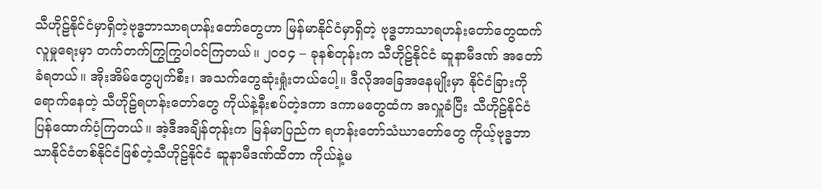သီဟိုဠ်နိုင်ငံမှာရှိတဲ့ဗုဒ္ဓဘာသာရဟန်းတော်တွေဟာ မြန်မာနိုင်ငံမှာရှိတဲ့ ဗုဒ္ဓဘာသာရဟန်းတော်တွေထက် လူမှုရေးမှာ တက်တက်ကြွကြွပါဝင်ကြတယ်။ ၂၀၀၄ – ခုနစ်တုန်းက သီဟိုဠ်နိုင်ငံ ဆူနာမီဒဏ် အတော်ခံရတယ်။ အိုးအိမ်တွေပျက်စီး၊ အသက်တွေဆုံးရှုံးတယ်ပေါ့။ ဒီလိုအခြေအနေမျိုးမှာ နိုင်ငံခြားကို ရောက်နေတဲ့ သီဟိုဠ်ရဟန်းတော်တွေ ကိုယ်နဲ့နီးစပ်တဲ့ဒကာ ဒကာမတွေထံက အလှူခံပြီး သီဟိုဠ်နိုင်ငံပြန်ထောက်ပံ့ကြတယ်။ အဲ့ဒီအချိန်တုန်းက မြန်မာပြည်က ရဟန်းတော်သံဃာတော်တွေ ကိုယ့်ဗုဒ္ဓဘာသာနိုင်ငံတစ်နိုင်ငံဖြစ်တဲ့သီဟိုဠ်နိုင်ငံ ဆူနာမီဒဏ်ထိတာ ကိုယ်နဲ့မ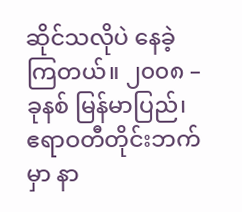ဆိုင်သလိုပဲ နေခဲ့ကြတယ်။ ၂၀၀၈ – ခုနစ် မြန်မာပြည်၊ ဧရာဝတီတိုင်းဘက်မှာ နာ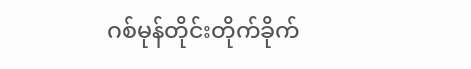ဂစ်မုန်တိုင်းတိုက်ခိုက်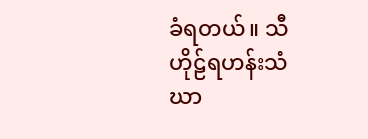ခံရတယ်။ သီဟိုဠ်ရဟန်းသံဃာ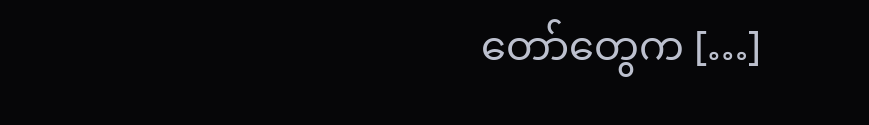တော်တွေက […]